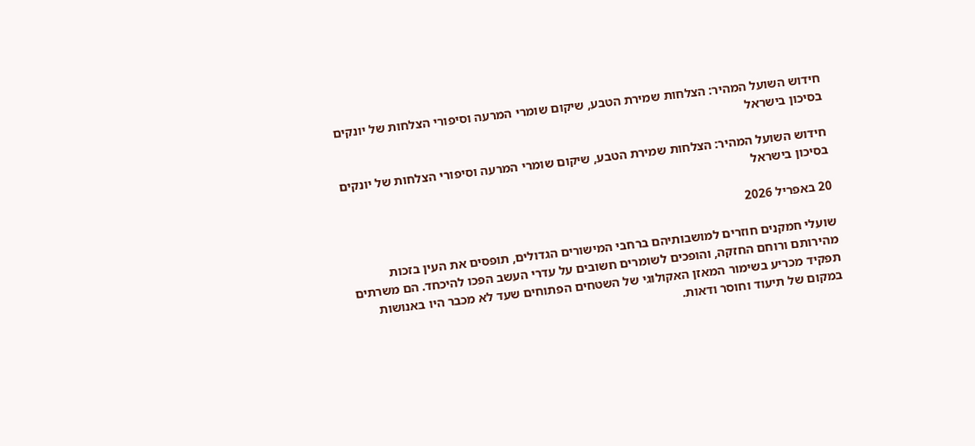חידוש השועל המהיר: הצלחות שמירת הטבע, שיקום שומרי המרעה וסיפורי הצלחות של יונקים בסיכון בישראל

חידוש השועל המהיר: הצלחות שמירת הטבע, שיקום שומרי המרעה וסיפורי הצלחות של יונקים בסיכון בישראל

20 באפריל 2026

שועלי חמקנים חוזרים למושבותיהם ברחבי המישורים הגדולים, תופסים את העין בזכות מהירותם ורוחם החזקה, והופכים לשומרים חשובים על עדרי העשב הפכו להיכחד. הם משרתים תפקיד מכריע בשימור המאזן האקולוגי של השטחים הפתוחים שעד לא מכבר היו באנושות במקום של תיעוד וחוסר ודאות.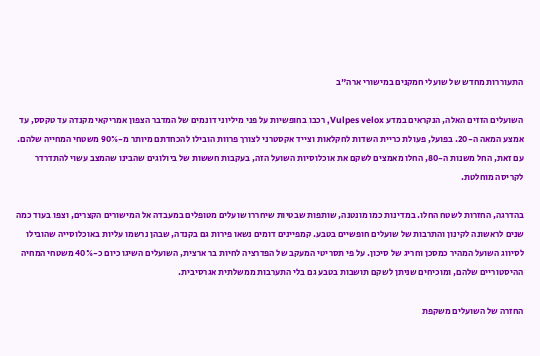התעוררות מחדש של שועלי חמקנים במישורי ארה"ב

השועלים הזזים האלה, הנקראים במדע Vulpes velox, רכבו בחופשיות על פני מיליוני דונמים של המדבר הצפון אמריקאי מקנדה עד טקסס, עד אמצע המאה ה-20. בפועל, פעולת כריית השדות לחקלאות וצייד אקסטרני לצורך פרוות הובילו להכחדתם מיותר מ-90% משטחי המחייה שלהם. עם זאת, החל משנות ה-80, החלו מאמצים לשקם את אוכלוסיות השועל הזה, בעקבות חששות של ביולוגים שהבינו שהמצב עשוי להתדרדר לקריסה מוחלטת.

בהדרגה, החזרות לשטח החלו. במדינות כמו מונטנה, שותפות שבטיות שיחררו שועלים מטופלים במעבדה אל המישורים הקצרים, וצפו בעוד כמה שנים לראשונה לקינון והתרבות של שועלים חופשיים בטבע. קמפיינים דומים נשאו פירות גם בקנדה, שבהן נרשמו עליות באוכלוסייה שהובילו לסיווג השועל המהיר כמסכן וחריג של סיכון. על פי תסריטי המעקב של הפדרציה לחיות בר ארצית, השועלים השיגו כיום כ-40% משטחי המחיה ההיסטוריים שלהם, ומוכיחים שניתן לשקם תושבות בטבע גם בלי התערבות ממשלתית אגרסיבית.

החזרה של השועלים משקפת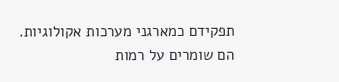תפקידם כמארגני מערכות אקולוגיות. הם שומרים על רמות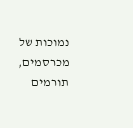נמוכות של מכרסמים, תורמים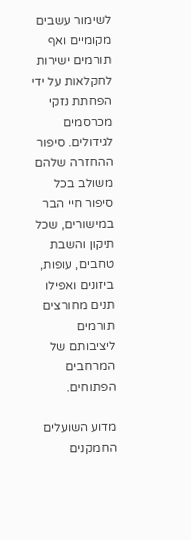לשימור עשבים מקומיים ואף תורמים ישירות לחקלאות על ידי הפחתת נזקי מכרסמים לגידולים. סיפור ההחזרה שלהם משולב בכל סיפור חיי הבר במישורים, שכל תיקון והשבת טחבים, עופות, ביזונים ואפילו תנים מחורצים תורמים ליציבותם של המרחבים הפתוחים.

מדוע השועלים החמקנים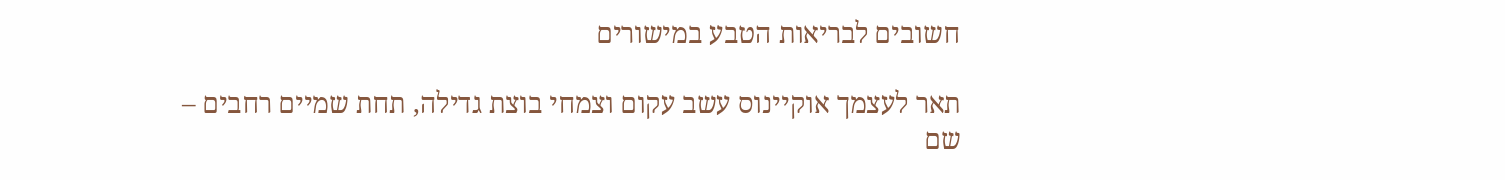חשובים לבריאות הטבע במישורים

תאר לעצמך אוקיינוס עשב עקום וצמחי בוצת גדילה, תחת שמיים רחבים – שם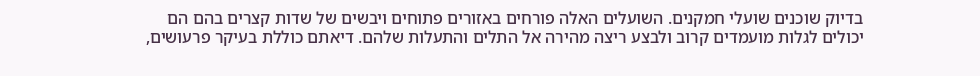בדיוק שוכנים שועלי חמקנים. השועלים האלה פורחים באזורים פתוחים ויבשים של שדות קצרים בהם הם יכולים לגלות מועמדים קרוב ולבצע ריצה מהירה אל התלים והתעלות שלהם. דיאתם כוללת בעיקר פרעושים,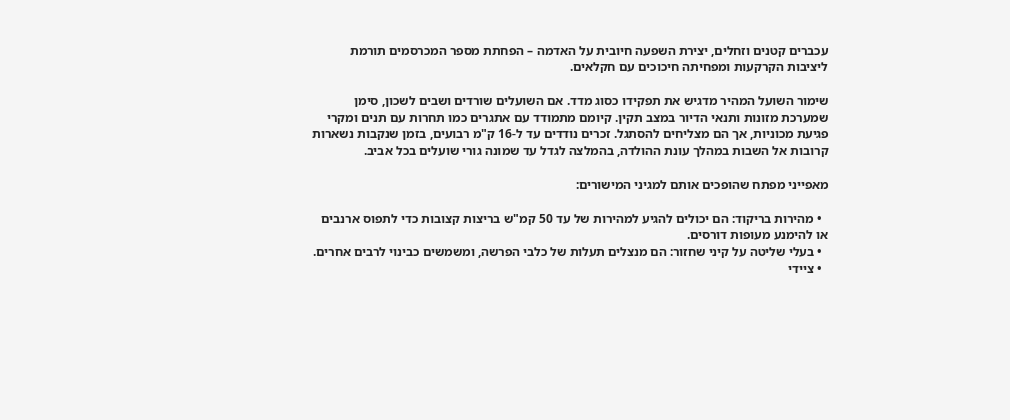עכברים קטנים וזחלים, יצירת השפעה חיובית על האדמה – הפחתת מספר המכרסמים תורמת ליציבות הקרקעות ומפחיתה חיכוכים עם חקלאים.

שימור השועל המהיר מדגיש את תפקידו כסוג מדד. אם השועלים שורדים ושבים לשכון, סימן שמערכת מזונות ותנאי הדיור במצב תקין. קיומם מתמודד עם אתגרים כמו תחרות עם תנים ומקרי פגיעת מכוניות, אך הם מצליחים להסתגל. זכרים נודדים עד ל-16 ק"מ רבועים, בזמן שנקבות נשארות קרובות אל השבות במהלך עונת ההולדה, בהמלצה לגדל עד שמונה גורי שועלים בכל אביב.

מאפייני מפתח שהופכים אותם למגיני המישורים:

  • מהירות בריקוד: הם יכולים להגיע למהירות של עד 50 קמ"ש בריצות קצובות כדי לתפוס ארנבים או להימנע מעופות דורסים.
  • בעלי שליטה על קיני שחזור: הם מנצלים תעלות של כלבי הפרשה, ומשמשים כבינוי לרבים אחרים.
  • ציידי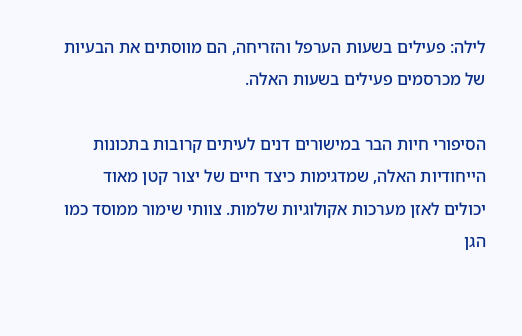לילה: פעילים בשעות הערפל והזריחה, הם מווסתים את הבעיות של מכרסמים פעילים בשעות האלה.

הסיפורי חיות הבר במישורים דנים לעיתים קרובות בתכונות הייחודיות האלה, שמדגימות כיצד חיים של יצור קטן מאוד יכולים לאזן מערכות אקולוגיות שלמות. צוותי שימור ממוסד כמו הגן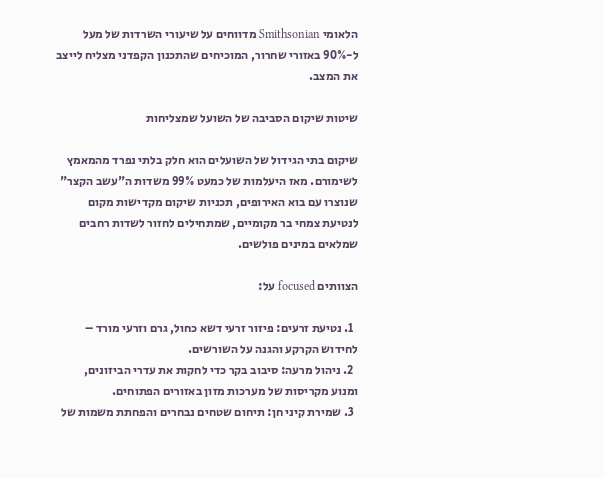הלאומי Smithsonian מדווחים על שיעורי השרדות של מעל ל-90% באזורי שחרור, המוכיחים שהתכנון הקפדני מצליח לייצב את המצב.

שיטות שיקום הסביבה של השועל שמצליחות

שיקום בתי הגידול של השועלים הוא חלק בלתי נפרד מהמאמץ לשימורם. מאז היעלמות של כמעט 99% משדות ה"עשב הקצר" שנוצרו עם בוא האירופים, תכניות שיקום מקדישות מקום לנטיעת צמחי בר מקומיים, שמתחילים לחזור לשדות רחבים שמלאים במינים פולשים.

הצוותים focused על:

  1. נטיעת זרעים: פיזור זרעי דשא כחול, גרם וזרעי מורד – לחידוש הקרקע והגנה על השורשים.
  2. ניהול מרעה: סיבוב בקר כדי לחקות את עדרי הביזונים, ומנוע מקריסות של מערכות מזון באזורים הפתוחים.
  3. שמירת קיני חן: תיחום שטחים נבחרים והפחתת משמות של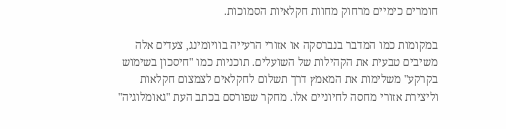חומרים כימיים מרחוק מחוות חקלאיות הסמוכות.

במקומות כמו המדבר בנברסקה או אזורי הרעייה בוויומינג, צעדים אלה משיבים טבעית את הקהילות של השועלים. תוכניות כמו "חיסכון בשימוש בקרקע" משלימות את המאמץ דרך תשלום לחקלאים לצמצום חקלאות וליצירת אזורי מחסה לחיוניים אלו. מחקר שפורסם בכתב העת "גאומלוגיה"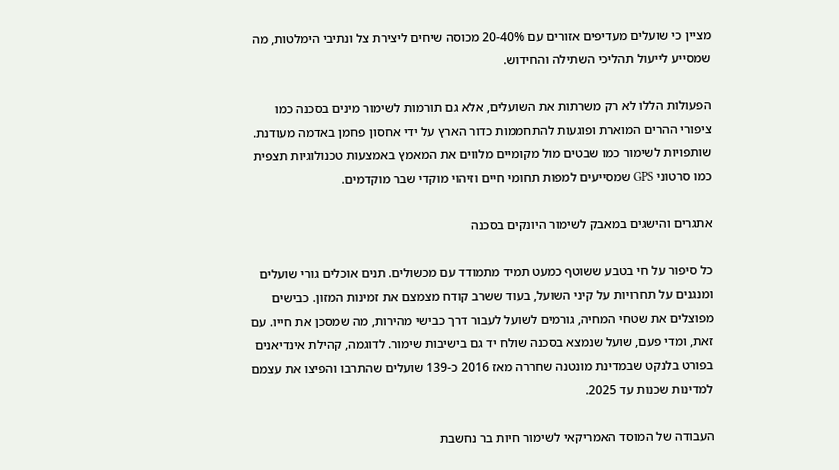מציין כי שועלים מעדיפים אזורים עם 20-40% מכוסה שיחים ליצירת צל ונתיבי הימלטות, מה שמסייע לייעול תהליכי השתילה והחידוש.

הפעולות הללו לא רק משרתות את השועלים, אלא גם תורמות לשימור מינים בסכנה כמו ציפורי ההרים המוארת ופוגעות להתחממות כדור הארץ על ידי אחסון פחמן באדמה מעודנת. שותפויות לשימור כמו שבטים מול מקומיים מלווים את המאמץ באמצעות טכנולוגיות תצפית כמו סרטוני GPS שמסייעים למפות תחומי חיים וזיהוי מוקדי שבר מוקדמים.

אתגרים והישגים במאבק לשימור היונקים בסכנה

כל סיפור על חי בטבע ששוטף כמעט תמיד מתמודד עם מכשולים. תנים אוכלים גורי שועלים ומנגנים על תחרויות על קיני השועל, בעוד ששרב קודח מצמצם את זמינות המזון. כבישים מפוצלים את שטחי המחיה, גורמים לשועל לעבור דרך כבישי מהירות, מה שמסכן את חייו. עם זאת, ומדי פעם, שועל שנמצא בסכנה שולח יד גם בישיבות שימור. לדוגמה, קהילת אינדיאנים בפורט בלנקט שבמדינת מונטנה שחררה מאז 2016 כ-139 שועלים שהתרבו והפיצו את עצמם למדינות שכנות עד 2025.

העבודה של המוסד האמריקאי לשימור חיות בר נחשבת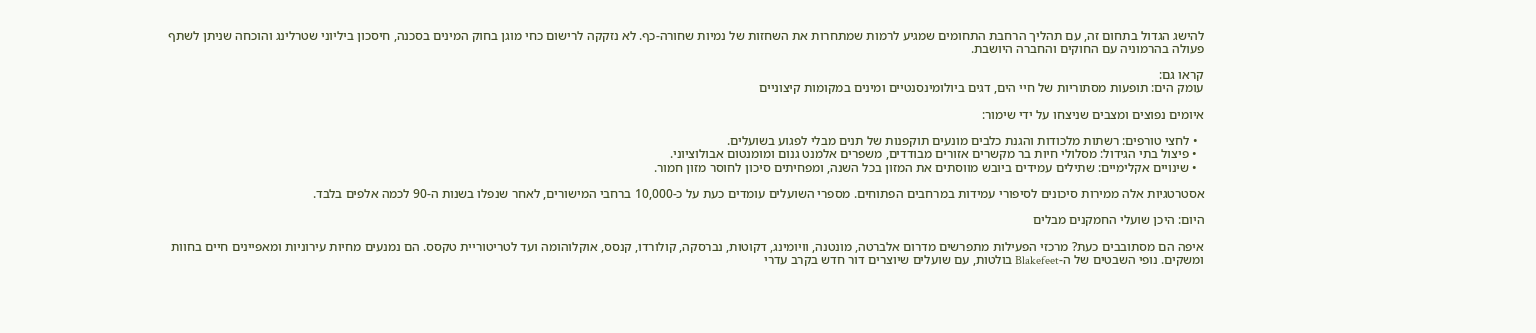להישג הגדול בתחום זה, עם תהליך הרחבת התחומים שמגיע לרמות שמתחרות את השחזות של נמיות שחורה-כף. לא נזקקה לרישום כחי מוגן בחוק המינים בסכנה, חיסכון ביליוני שטרלינג והוכחה שניתן לשתף פעולה בהרמוניה עם החוקים והחברה היושבת.

קראו גם:
עומק הים: תופעות מסתוריות של חיי הים, דגים ביולומינסנטיים ומינים במקומות קיצוניים

איומים נפוצים ומצבים שניצחו על ידי שימור:

  • לחצי טורפים: רשתות מלכודות והגנת כלבים מונעים תוקפנות של תנים מבלי לפגוע בשועלים.
  • פיצול בתי הגידול: מסלולי חיות בר מקשרים אזורים מבודדים, משפרים אלמנט גנום ומומנטום אבולוציוני.
  • שינויים אקלימיים: שתילים עמידים ביובש מווסתים את המזון בכל השנה, ומפחיתים סיכון לחוסר מזון חמור.

אסטרטגיות אלה ממירות סיכונים לסיפורי עמידות במרחבים הפתוחים. מספרי השועלים עומדים כעת על כ-10,000 ברחבי המישורים, לאחר שנפלו בשנות ה-90 לכמה אלפים בלבד.

היום: היכן שועלי החמקנים מבלים

איפה הם מסתובבים כעת? מרכזי הפעילות מתפרשים מדרום אלברטה, מונטנה, וויומינג, דקוטות, נברסקה, קולורדו, קנסס, אוקלוהומה ועד לטריטוריית טקסס. הם נמנעים מחיות עירוניות ומאפיינים חיים בחוות ומשקים. נופי השבטים של ה-Blakefeet בולטות, עם שועלים שיוצרים דור חדש בקרב עדרי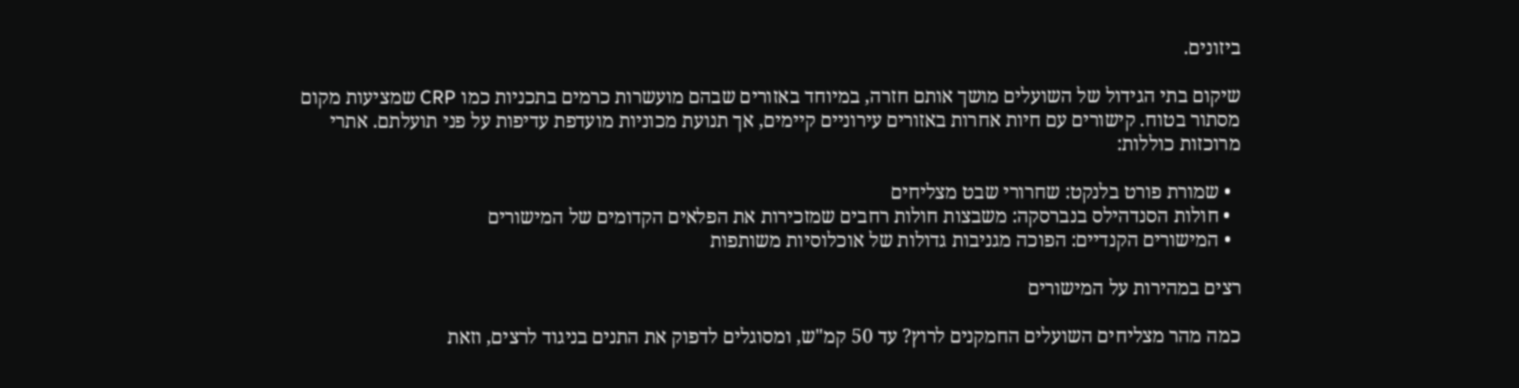ביזונים.

שיקום בתי הגידול של השועלים מושך אותם חזרה, במיוחד באזורים שבהם מועשרות כרמים בתכניות כמו CRP שמציעות מקום מסתור בטוח. קישורים עם חיות אחרות באזורים עירוניים קיימים, אך תנועת מכוניות מועדפת עדיפות על פני תועלתם. אתרי מרוכזות כוללות:

  • שמורת פורט בלנקט: שחרורי שבט מצליחים
  • חולות הסנדהילס בנברסקה: משבצות חולות רחבים שמזכירות את הפלאים הקדומים של המישורים
  • המישורים הקנדיים: הפוכה מגניבות גדולות של אוכלוסיות משותפות

רצים במהירות על המישורים

כמה מהר מצליחים השועלים החמקנים לרוץ? עד 50 קמ"ש, ומסוגלים לדפוק את התנים בניגוד לרצים, וזאת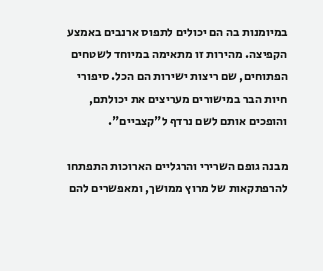במיומנות בה הם יכולים לתפוס ארנבים באמצע הקפיצה. מהירות זו מתאימה במיוחד לשטחים הפתוחים, שם ריצות ישירות הם הכל. סיפורי חיות הבר במישורים מעריצים את יכולתם, והופכים אותם לשם נרדף ל"קצביים".

מבנה גופם השרירי והרגליים הארוכות התפתחו להרפתקאות של מרוץ ממושך, ומאפשרים להם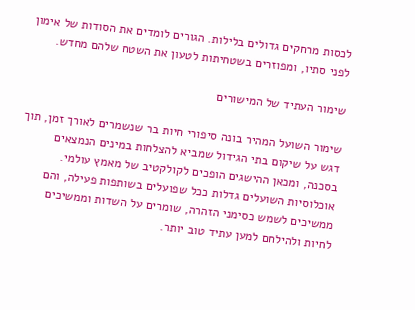לכסות מרחקים גדולים בלילות. הגורים לומדים את הסודות של אימון לפני סתיו, ומפוזרים בשטחיתות לטעון את השטח שלהם מחדש.

שימור העתיד של המישורים

שימור השועל המהיר בונה סיפורי חיות בר שנשמרים לאורך זמן, תוך דגש על שיקום בתי הגידול שמביא להצלחות במינים הנמצאים בסכנה, ומכאן ההישגים הופכים לקולקטיב של מאמץ עולמי. אוכלוסיות השועלים גדלות ככל שפועלים בשותפות פעילה, והם ממשיכים לשמש כסימני הזהרה, שומרים על השדות וממשיכים לחיות ולהילחם למען עתיד טוב יותר.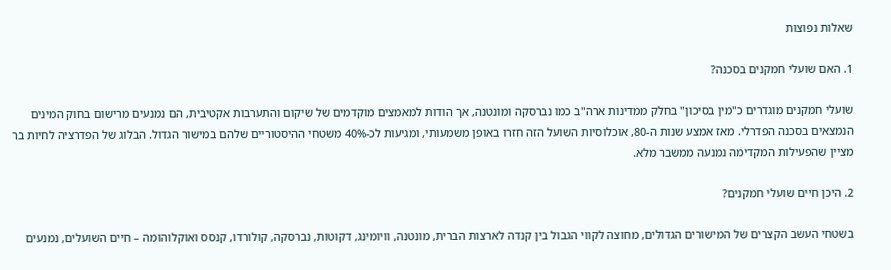שאלות נפוצות

1. האם שועלי חמקנים בסכנה?

שועלי חמקנים מוגדרים כ"מין בסיכון" בחלק ממדינות ארה"ב כמו נברסקה ומונטנה, אך הודות למאמצים מוקדמים של שיקום והתערבות אקטיבית, הם נמנעים מרישום בחוק המינים הנמצאים בסכנה הפדרלי. מאז אמצע שנות ה-80, אוכלוסיות השועל הזה חזרו באופן משמעותי, ומגיעות לכ-40% משטחי ההיסטוריים שלהם במישור הגדול. הבלוג של הפדרציה לחיות בר מציין שהפעילות המקדימה נמנעה ממשבר מלא.

2. היכן חיים שועלי חמקנים?

בשטחי העשב הקצרים של המישורים הגדולים, מחוצה לקווי הגבול בין קנדה לארצות הברית, מונטנה, וויומינג, דקוטות, נברסקה, קולורדו, קנסס ואוקלוהומה – חיים השועלים, נמנעים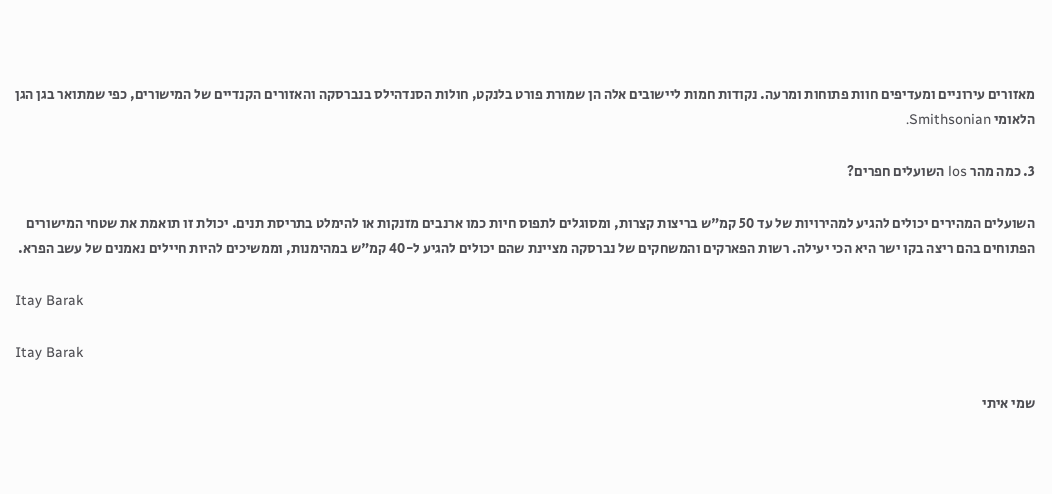מאזורים עירוניים ומעדיפים חוות פתוחות ומרעה. נקודות חמות ליישובים אלה הן שמורת פורט בלנקט, חולות הסנדהילס בנברסקה והאזורים הקנדיים של המישורים, כפי שמתואר בגן הגן הלאומי Smithsonian.

3. כמה מהר los השועלים חפרים?

השועלים המהירים יכולים להגיע למהירויות של עד 50 קמ"ש בריצות קצרות, ומסוגלים לתפוס חיות כמו ארנבים מזנקות או להימלט בתריסת תנים. יכולת זו תואמת את שטחי המישורים הפתוחים בהם ריצה בקו ישר היא הכי יעילה. רשות הפארקים והמשחקים של נברסקה מציינת שהם יכולים להגיע ל-40 קמ"ש במהימנות, וממשיכים להיות חיילים נאמנים של עשב הפרא.

Itay Barak

Itay Barak

שמי איתי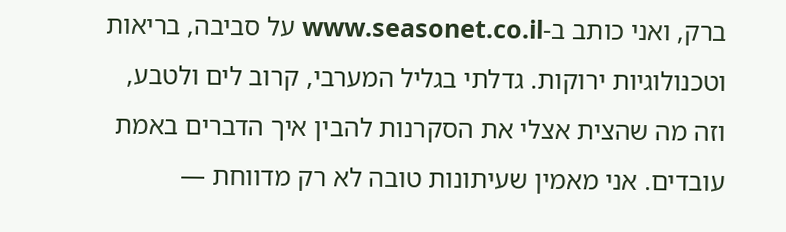ברק, ואני כותב ב-www.seasonet.co.il על סביבה, בריאות וטכנולוגיות ירוקות. גדלתי בגליל המערבי, קרוב לים ולטבע, וזה מה שהצית אצלי את הסקרנות להבין איך הדברים באמת עובדים. אני מאמין שעיתונות טובה לא רק מדווחת —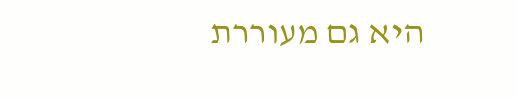היא גם מעוררת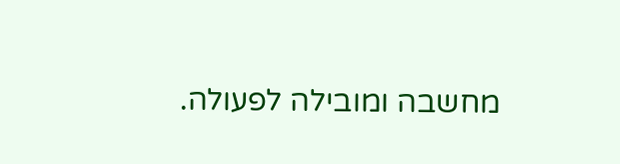מחשבה ומובילה לפעולה.